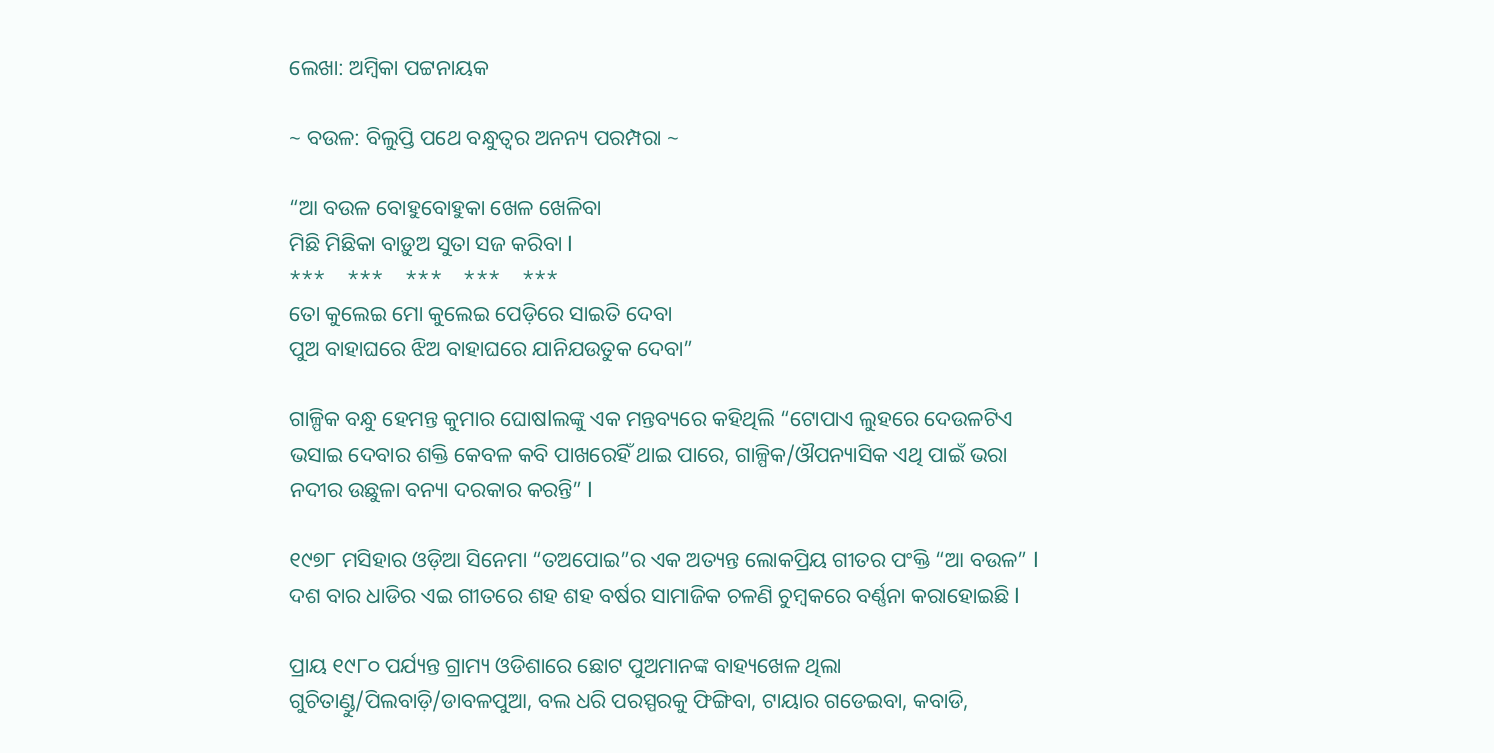ଲେଖା: ଅମ୍ବିକା ପଟ୍ଟନାୟକ

~ ବଉଳ: ବିଲୁପ୍ତି ପଥେ ବନ୍ଧୁତ୍ୱର ଅନନ୍ୟ ପରମ୍ପରା ~

“ଆ ବଉଳ ବୋହୁବୋହୁକା ଖେଳ ଖେଳିବା
ମିଛି ମିଛିକା ବାଡ଼ୁଅ ସୁତା ସଜ କରିବା l
***    ***    ***    ***    ***
ତୋ କୁଲେଇ ମୋ କୁଲେଇ ପେଡ଼ିରେ ସାଇତି ଦେବା
ପୁଅ ବାହାଘରେ ଝିଅ ବାହାଘରେ ଯାନିଯଉତୁକ ଦେବା”

ଗାଳ୍ପିକ ବନ୍ଧୁ ହେମନ୍ତ କୁମାର ଘୋଷlଲଙ୍କୁ ଏକ ମନ୍ତବ୍ୟରେ କହିଥିଲି “ଟୋପାଏ ଲୁହରେ ଦେଉଳଟିଏ ଭସାଇ ଦେବାର ଶକ୍ତି କେବଳ କବି ପାଖରେହିଁ ଥାଇ ପାରେ, ଗାଳ୍ପିକ/ଔପନ୍ୟାସିକ ଏଥି ପାଇଁ ଭରା ନଦୀର ଉଛୁଳା ବନ୍ୟା ଦରକାର କରନ୍ତି” l

୧୯୭୮ ମସିହାର ଓଡ଼ିଆ ସିନେମା “ତଅପୋଇ”ର ଏକ ଅତ୍ୟନ୍ତ ଲୋକପ୍ରିୟ ଗୀତର ପଂକ୍ତି “ଆ ବଉଳ” l ଦଶ ବାର ଧାଡିର ଏଇ ଗୀତରେ ଶହ ଶହ ବର୍ଷର ସାମାଜିକ ଚଳଣି ଚୁମ୍ବକରେ ବର୍ଣ୍ଣନା କରାହୋଇଛି l

ପ୍ରାୟ ୧୯୮୦ ପର୍ଯ୍ୟନ୍ତ ଗ୍ରାମ୍ୟ ଓଡିଶାରେ ଛୋଟ ପୁଅମାନଙ୍କ ବାହ୍ୟଖେଳ ଥିଲା ଗୁଚିତାଣ୍ଡୁ/ପିଲବାଡ଼ି/ଡାବଳପୁଆ, ବଲ ଧରି ପରସ୍ପରକୁ ଫିଙ୍ଗିବା, ଟାୟାର ଗଡେଇବା, କବାଡି,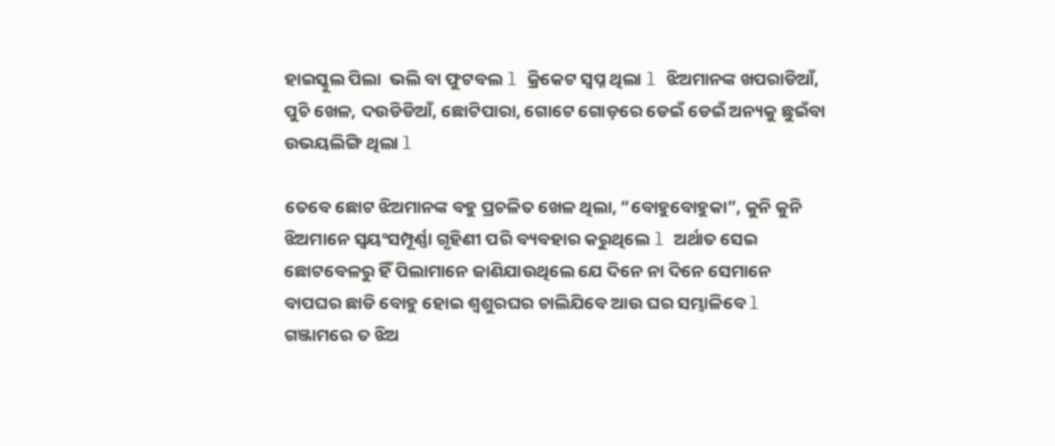ହାଇସ୍କୁଲ ପିଲା  ଭଲି ବା ଫୁଟବଲ l କ୍ରିକେଟ ସ୍ବପ୍ନ ଥିଲା l ଝିଅମାନଙ୍କ ଖପରାଡିଆଁ, ପୁଚି ଖେଳ, ଦଉଡିଡିଆଁ, ଛୋଟିପାରା, ଗୋଟେ ଗୋଡ଼ରେ ଡେଇଁ ଡେଇଁ ଅନ୍ୟକୁ ଛୁଇଁବା ଉଭୟଲିଙ୍ଗି ଥିଲା l

ତେବେ ଛୋଟ ଝିଅମାନଙ୍କ ବହୁ ପ୍ରଚଳିତ ଖେଳ ଥିଲା, “ବୋହୁବୋହୁକା”, କୁନି କୁନି ଝିଅମାନେ ସ୍ୱୟଂସମ୍ପୂର୍ଣ୍ଣା ଗୃହିଣୀ ପରି ବ୍ୟବହାର କରୁଥିଲେ l ଅର୍ଥାତ ସେଇ ଛୋଟବେଳରୁ ହିଁ ପିଲାମାନେ ଜାଣିଯାଉଥିଲେ ଯେ ଦିନେ ନା ଦିନେ ସେମାନେ ବାପଘର ଛାଡି ବୋହୁ ହୋଇ ଶ୍ୱଶୁରଘର ଚାଲିଯିବେ ଆଉ ଘର ସମ୍ଭାଳିବେ l ଗଞ୍ଜାମରେ ତ ଝିଅ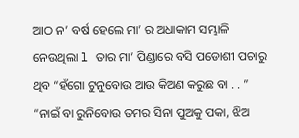ଆଠ ନ’ ବର୍ଷ ହେଲେ ମା’ ର ଅଧାକାମ ସମ୍ଭାଳି ନେଉଥିଲା l ତାର ମା’ ପିଣ୍ଡାରେ ବସି ପଡୋଶୀ ପଚାରୁ ଥିବ “ହଁଗୋ ଟୁନୁବୋଉ ଆଉ କିଅଣ କରୁଛ ବା . . ” “ନାଇଁ ବା ରୁନିବୋଉ ତମର ସିନା ପୁଅକୁ ପକା, ଝିଅ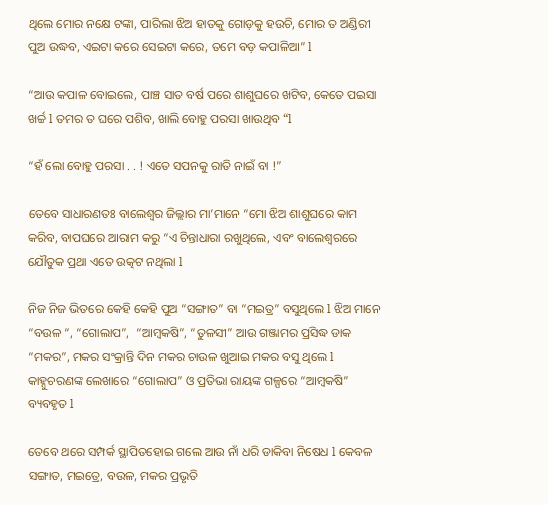ଥିଲେ ମୋର ନକ୍ଷେ ଟଙ୍କା, ପାରିଲା ଝିଅ ହାତକୁ ଗୋଡ଼କୁ ହଉଚି, ମୋର ତ ଅଣ୍ଡିରୀ ପୁଅ ଉଦ୍ଧବ, ଏଇଟା କରେ ସେଇଟା କରେ, ତମେ ବଡ଼ କପାଳିଆ” l

“ଆଉ କପାଳ ବୋଇଲେ, ପାଞ୍ଚ ସାତ ବର୍ଷ ପରେ ଶାଶୁଘରେ ଖଟିବ, କେତେ ପଇସା ଖର୍ଚ୍ଚ l ତମର ତ ଘରେ ପଶିବ, ଖାଲି ବୋହୁ ପରସା ଖାଉଥିବ “l

“ହଁ ଲୋ ବୋହୁ ପରସା . . ! ଏତେ ସପନକୁ ରାତି ନାଇଁ ବା !”

ତେବେ ସାଧାରଣତଃ ବାଲେଶ୍ୱର ଜିଲ୍ଲାର ମା’ମାନେ “ମୋ ଝିଅ ଶାଶୁଘରେ କାମ କରିବ, ବାପଘରେ ଆରାମ କରୁ “ଏ ଚିନ୍ତାଧାରା ରଖୁଥିଲେ, ଏବଂ ବାଲେଶ୍ୱରରେ ଯୌତୁକ ପ୍ରଥା ଏତେ ଉତ୍କଟ ନଥିଲା l

ନିଜ ନିଜ ଭିତରେ କେହି କେହି ପୁଅ “ସଙ୍ଗାତ” ବା “ମଇତ୍ର” ବସୁଥିଲେ l ଝିଅ ମାନେ “ବଉଳ “, “ଗୋଲାପ”,  “ଆମ୍ବକଷି”, “ତୁଳସୀ” ଆଉ ଗଞ୍ଜାମର ପ୍ରସିଦ୍ଧ ଡାକ  “ମକର”, ମକର ସଂକ୍ରାନ୍ତି ଦିନ ମକର ଚାଉଳ ଖୁଆଇ ମକର ବସୁ ଥିଲେ l କାହ୍ନୁଚରଣଙ୍କ ଲେଖାରେ “ଗୋଲାପ” ଓ ପ୍ରତିଭା ରାୟଙ୍କ ଗଳ୍ପରେ “ଆମ୍ବକଷି” ବ୍ୟବହୃତ l

ତେବେ ଥରେ ସମ୍ପର୍କ ସ୍ଥାପିତହୋଇ ଗଲେ ଆଉ ନାଁ ଧରି ଡାକିବା ନିଷେଧ l କେବଳ ସଙ୍ଗାତ, ମଇତ୍ରେ, ବଉଳ, ମକର ପ୍ରଭୃତି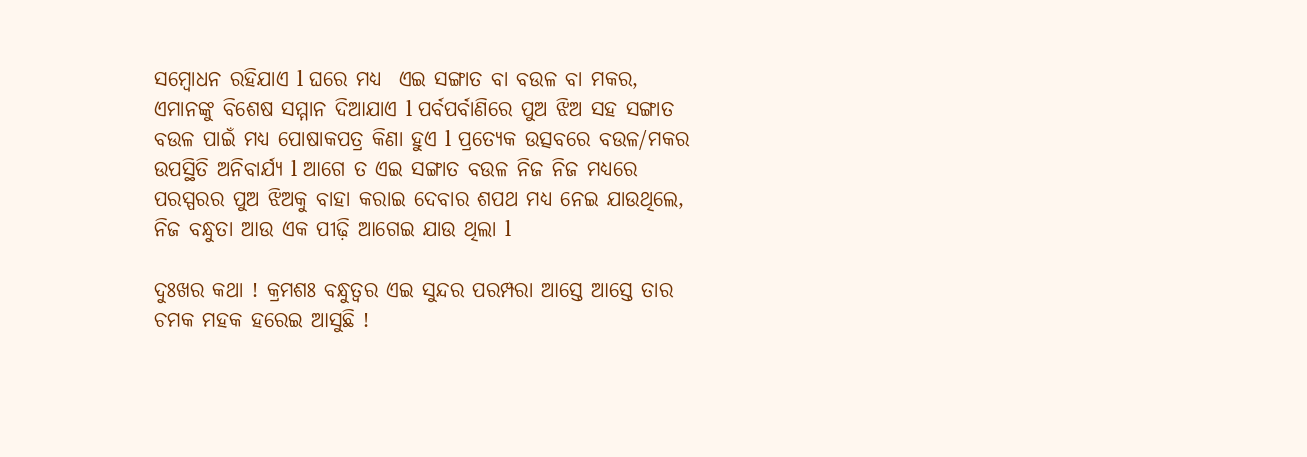ସମ୍ବୋଧନ ରହିଯାଏ l ଘରେ ମଧ୍ୟ  ଏଇ ସଙ୍ଗାତ ବା ବଉଳ ବା ମକର, ଏମାନଙ୍କୁ ବିଶେଷ ସମ୍ମାନ ଦିଆଯାଏ l ପର୍ବପର୍ବାଣିରେ ପୁଅ ଝିଅ ସହ ସଙ୍ଗାତ ବଉଳ ପାଇଁ ମଧ୍ୟ ପୋଷାକପତ୍ର କିଣା ହୁଏ l ପ୍ରତ୍ୟେକ ଉତ୍ସବରେ ବଉଳ/ମକର ଉପସ୍ଥିତି ଅନିବାର୍ଯ୍ୟ l ଆଗେ ତ ଏଇ ସଙ୍ଗାତ ବଉଳ ନିଜ ନିଜ ମଧ୍ୟରେ ପରସ୍ପରର ପୁଅ ଝିଅକୁ ବାହା କରାଇ ଦେବାର ଶପଥ ମଧ୍ୟ ନେଇ ଯାଉଥିଲେ, ନିଜ ବନ୍ଧୁତା ଆଉ ଏକ ପୀଢ଼ି ଆଗେଇ ଯାଉ ଥିଲା l

ଦୁଃଖର କଥା ! କ୍ରମଶଃ ବନ୍ଧୁତ୍ୱର ଏଇ ସୁନ୍ଦର ପରମ୍ପରା ଆସ୍ତେ ଆସ୍ତେ ତାର ଚମକ ମହକ ହରେଇ ଆସୁଛି !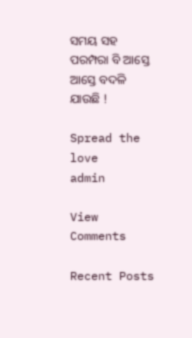ସମୟ ସହ ପରମ୍ପରା ବି ଆସ୍ତେ ଆସ୍ତେ ବଦଳି ଯାଉଛି !

Spread the love
admin

View Comments

Recent Posts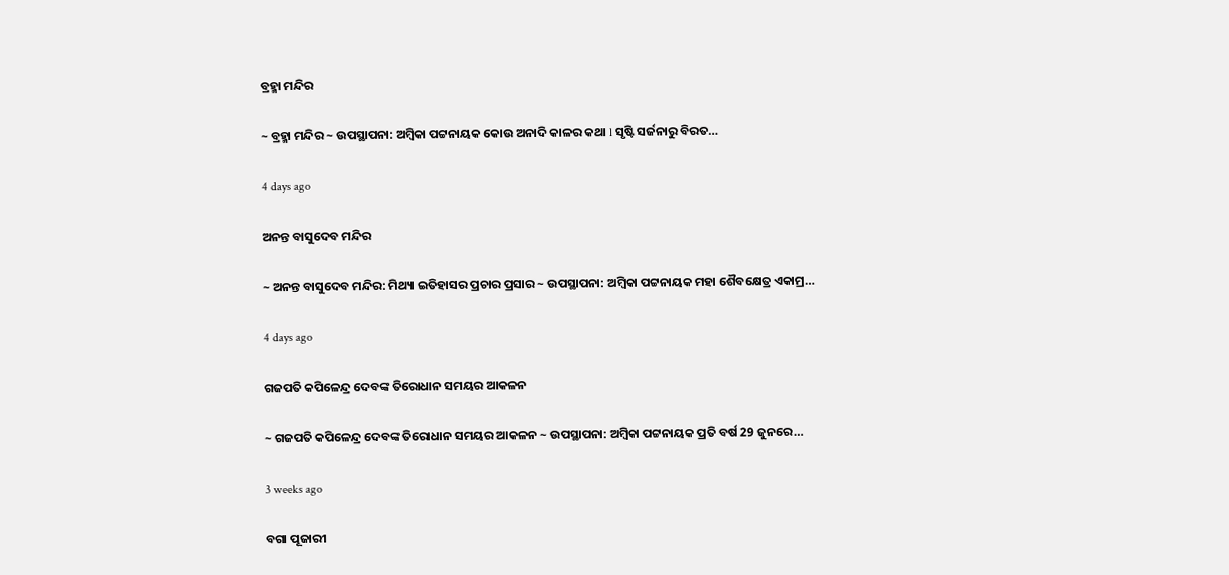ବ୍ରହ୍ମା ମନ୍ଦିର

~ ବ୍ରହ୍ମା ମନ୍ଦିର ~ ଉପସ୍ଥାପନା: ଅମ୍ବିକା ପଟ୍ଟନାୟକ କୋଉ ଅନାଦି କାଳର କଥା l ସୃଷ୍ଟି ସର୍ଜନାରୁ ବିରତ…

4 days ago

ଅନନ୍ତ ବାସୁଦେବ ମନ୍ଦିର

~ ଅନନ୍ତ ବାସୁଦେବ ମନ୍ଦିର: ମିଥ୍ୟା ଇତିହାସର ପ୍ରଚାର ପ୍ରସାର ~ ଉପସ୍ଥାପନା: ଅମ୍ବିକା ପଟ୍ଟନାୟକ ମହା ଶୈବକ୍ଷେତ୍ର ଏକାମ୍ର…

4 days ago

ଗଜପତି କପିଳେନ୍ଦ୍ର ଦେବଙ୍କ ତିରୋଧାନ ସମୟର ଆକଳନ

~ ଗଜପତି କପିଳେନ୍ଦ୍ର ଦେବଙ୍କ ତିରୋଧାନ ସମୟର ଆକଳନ ~ ଉପସ୍ଥାପନା: ଅମ୍ବିକା ପଟ୍ଟନାୟକ ପ୍ରତି ବର୍ଷ 29 ଜୁନରେ…

3 weeks ago

ବଗା ପୂଜାରୀ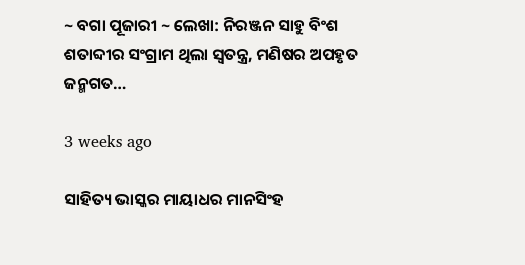~ ବଗା ପୂଜାରୀ ~ ଲେଖା: ନିରଞ୍ଜନ ସାହୁ ବିଂଶ ଶତାବ୍ଦୀର ସଂଗ୍ରାମ ଥିଲା ସ୍ଵତନ୍ତ୍ର, ମଣିଷର ଅପହୃତ ଜନ୍ମଗତ…

3 weeks ago

ସାହିତ୍ୟ ଭାସ୍କର ମାୟାଧର ମାନସିଂହ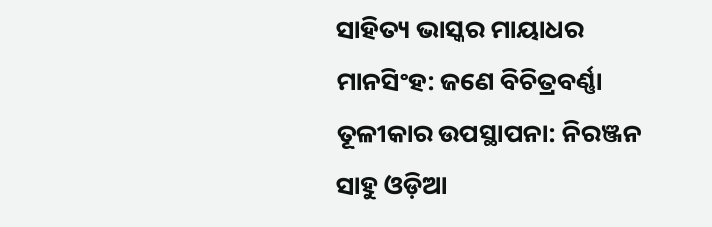ସାହିତ୍ୟ ଭାସ୍କର ମାୟାଧର ମାନସିଂହ: ଜଣେ ବିଚିତ୍ରବର୍ଣ୍ଣା ତୂଳୀକାର ଉପସ୍ଥାପନା: ନିରଞ୍ଜନ ସାହୁ ଓଡ଼ିଆ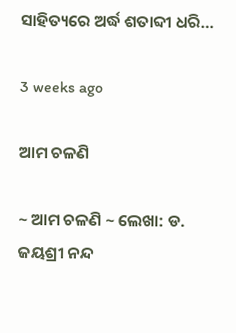ସାହିତ୍ୟରେ ଅର୍ଦ୍ଧ ଶତାବ୍ଦୀ ଧରି…

3 weeks ago

ଆମ ଚଳଣି

~ ଆମ ଚଳଣି ~ ଲେଖା: ଡ. ଜୟଶ୍ରୀ ନନ୍ଦ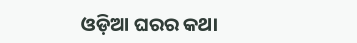ଓଡ଼ିଆ ଘରର କଥା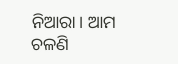ନିଆରା। ଆମ ଚଳଣି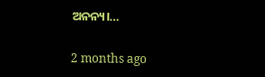ଅନନ୍ୟ।…

2 months ago